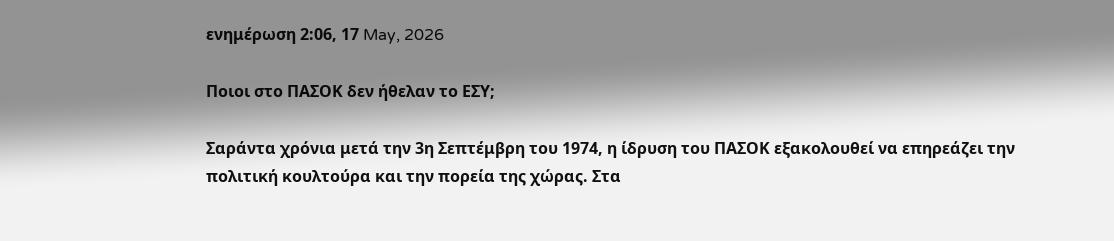ενημέρωση 2:06, 17 May, 2026

Ποιοι στο ΠΑΣΟΚ δεν ήθελαν το ΕΣΥ;

Σαράντα χρόνια μετά την 3η Σεπτέμβρη του 1974, η ίδρυση του ΠΑΣΟΚ εξακολουθεί να επηρεάζει την πολιτική κουλτούρα και την πορεία της χώρας. Στα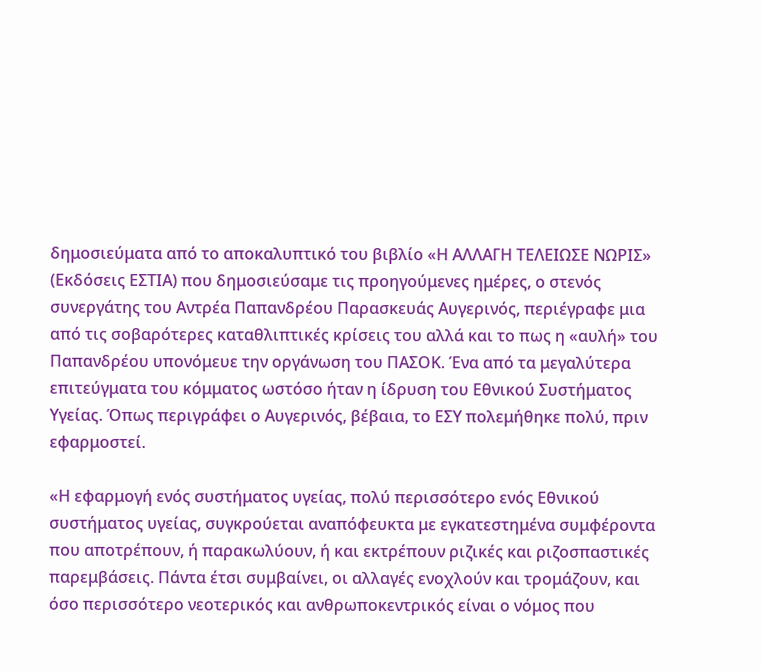δημοσιεύματα από το αποκαλυπτικό του βιβλίο «Η ΑΛΛΑΓΗ ΤΕΛΕΙΩΣΕ ΝΩΡΙΣ» (Εκδόσεις ΕΣΤΙΑ) που δημοσιεύσαμε τις προηγούμενες ημέρες, ο στενός συνεργάτης του Αντρέα Παπανδρέου Παρασκευάς Αυγερινός, περιέγραφε μια από τις σοβαρότερες καταθλιπτικές κρίσεις του αλλά και το πως η «αυλή» του Παπανδρέου υπονόμευε την οργάνωση του ΠΑΣΟΚ. Ένα από τα μεγαλύτερα επιτεύγματα του κόμματος ωστόσο ήταν η ίδρυση του Εθνικού Συστήματος Υγείας. Όπως περιγράφει ο Αυγερινός, βέβαια, το ΕΣΥ πολεμήθηκε πολύ, πριν εφαρμοστεί.

«Η εφαρμογή ενός συστήματος υγείας, πολύ περισσότερο ενός Εθνικού συστήματος υγείας, συγκρούεται αναπόφευκτα με εγκατεστημένα συμφέροντα που αποτρέπουν, ή παρακωλύουν, ή και εκτρέπουν ριζικές και ριζοσπαστικές παρεμβάσεις. Πάντα έτσι συμβαίνει, οι αλλαγές ενοχλούν και τρομάζουν, και όσο περισσότερο νεοτερικός και ανθρωποκεντρικός είναι ο νόμος που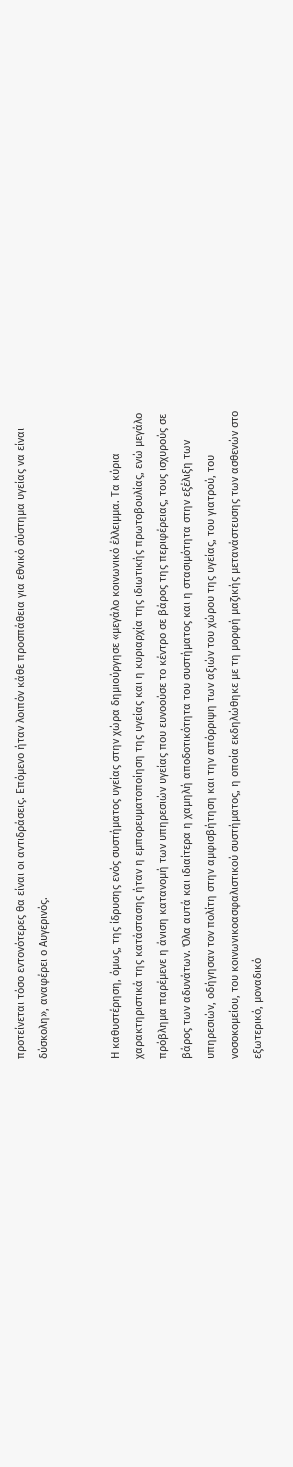προτείνεται τόσο εντονότερες θα είναι οι αντιδράσεις. Επόμενο ήταν λοιπόν κάθε προσπάθεια για εθνικό σύστημα υγείας να είναι δύσκολη», αναφέρει ο Αυγερινός.


Η καθυστέρηση, όμως, της ίδρυσης ενός συστήματος υγείας στην χώρα δημιούργησε «μεγάλο κοινωνικό έλλειμμα. Τα κύρια χαρακτηριστικά της κατάστασης ήταν η εμπορευματοποίηση της υγείας και η κυριαρχία της ιδιωτικής πρωτοβουλίας, ενώ μεγάλο πρόβλημα παρέμενε η άνιση κατανομή των υπηρεσιών υγείας που ευνοούσε το κέντρο σε βάρος της περιφέρειας, τους ισχυρούς σε βάρος των αδυνάτων. Όλα αυτά και ιδιαίτερα η χαμηλή αποδοτικότητα του συστήματος και η στασιμότητα στην εξέλιξη των υπηρεσιών, οδήγησαν τον πολίτη στην αμφισβήτηση και την απόρριψη των αξιών του χώρου της υγείας, του γιατρού, του νοσοκομείου, του κοινωνικοασφαλιστικού συστήματος, η οποία εκδηλώθηκε με τη μορφή μαζικής μετανάστευσης των ασθενών στο εξωτερικό, μοναδικό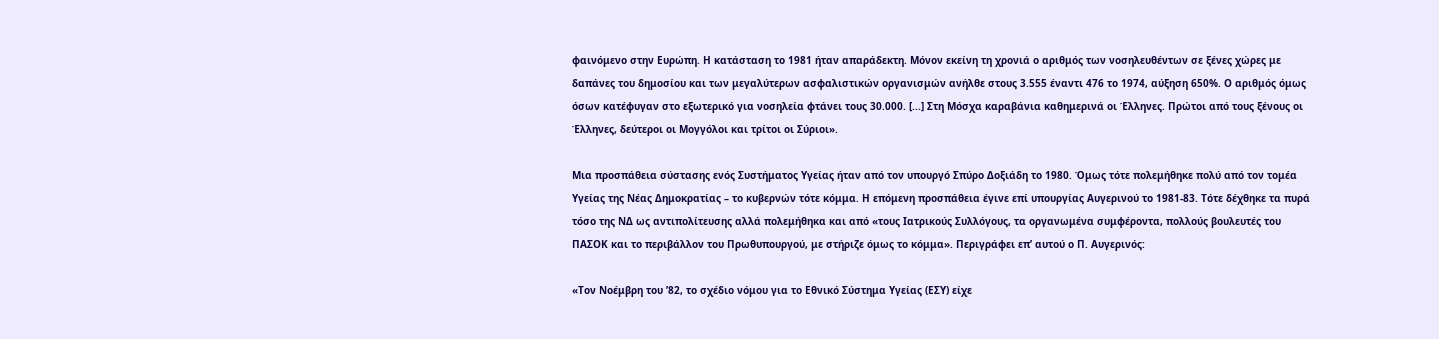φαινόμενο στην Ευρώπη. Η κατάσταση το 1981 ήταν απαράδεκτη. Μόνον εκείνη τη χρονιά ο αριθμός των νοσηλευθέντων σε ξένες χώρες με δαπάνες του δημοσίου και των μεγαλύτερων ασφαλιστικών οργανισμών ανήλθε στους 3.555 έναντι 476 το 1974, αύξηση 650%. Ο αριθμός όμως όσων κατέφυγαν στο εξωτερικό για νοσηλεία φτάνει τους 30.000. [...] Στη Μόσχα καραβάνια καθημερινά οι Έλληνες. Πρώτοι από τους ξένους οι Έλληνες, δεύτεροι οι Μογγόλοι και τρίτοι οι Σύριοι».

Μια προσπάθεια σύστασης ενός Συστήματος Υγείας ήταν από τον υπουργό Σπύρο Δοξιάδη το 1980. Όμως τότε πολεμήθηκε πολύ από τον τομέα Υγείας της Νέας Δημοκρατίας – το κυβερνών τότε κόμμα. Η επόμενη προσπάθεια έγινε επί υπουργίας Αυγερινού το 1981-83. Τότε δέχθηκε τα πυρά τόσο της ΝΔ ως αντιπολίτευσης αλλά πολεμήθηκα και από «τους Ιατρικούς Συλλόγους, τα οργανωμένα συμφέροντα, πολλούς βουλευτές του ΠΑΣΟΚ και το περιβάλλον του Πρωθυπουργού, με στήριζε όμως το κόμμα». Περιγράφει επ’ αυτού ο Π. Αυγερινός:

«Τον Νοέμβρη του ’82, το σχέδιο νόμου για το Εθνικό Σύστημα Υγείας (ΕΣΥ) είχε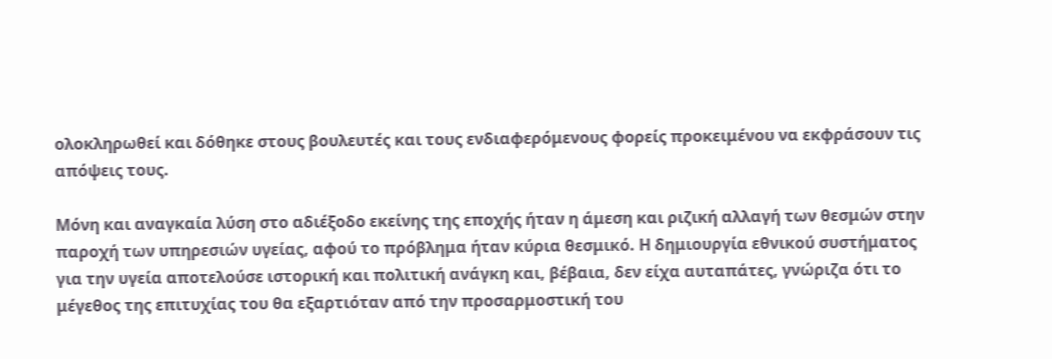ολοκληρωθεί και δόθηκε στους βουλευτές και τους ενδιαφερόμενους φορείς προκειμένου να εκφράσουν τις απόψεις τους.

Μόνη και αναγκαία λύση στο αδιέξοδο εκείνης της εποχής ήταν η άμεση και ριζική αλλαγή των θεσμών στην παροχή των υπηρεσιών υγείας, αφού το πρόβλημα ήταν κύρια θεσμικό. Η δημιουργία εθνικού συστήματος για την υγεία αποτελούσε ιστορική και πολιτική ανάγκη και, βέβαια, δεν είχα αυταπάτες, γνώριζα ότι το μέγεθος της επιτυχίας του θα εξαρτιόταν από την προσαρμοστική του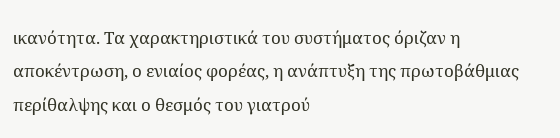ικανότητα. Τα χαρακτηριστικά του συστήματος όριζαν η αποκέντρωση, ο ενιαίος φορέας, η ανάπτυξη της πρωτοβάθμιας περίθαλψης και ο θεσμός του γιατρού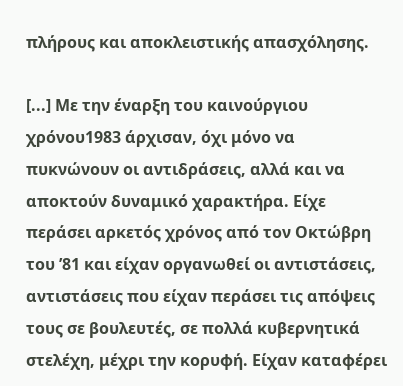πλήρους και αποκλειστικής απασχόλησης.

[...] Με την έναρξη του καινούργιου χρόνου1983 άρχισαν, όχι μόνο να πυκνώνουν οι αντιδράσεις, αλλά και να αποκτούν δυναμικό χαρακτήρα. Είχε περάσει αρκετός χρόνος από τον Οκτώβρη του ’81 και είχαν οργανωθεί οι αντιστάσεις, αντιστάσεις που είχαν περάσει τις απόψεις τους σε βουλευτές, σε πολλά κυβερνητικά στελέχη, μέχρι την κορυφή. Είχαν καταφέρει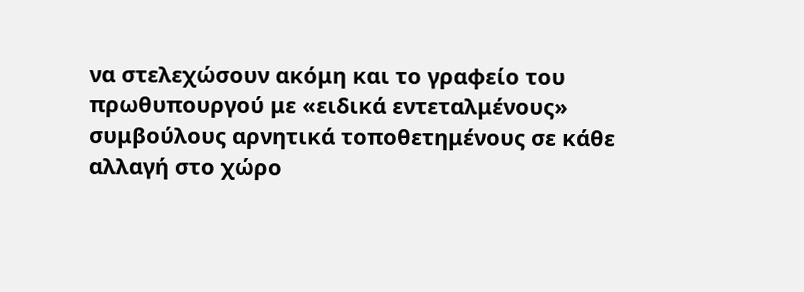να στελεχώσουν ακόμη και το γραφείο του πρωθυπουργού με «ειδικά εντεταλμένους» συμβούλους αρνητικά τοποθετημένους σε κάθε αλλαγή στο χώρο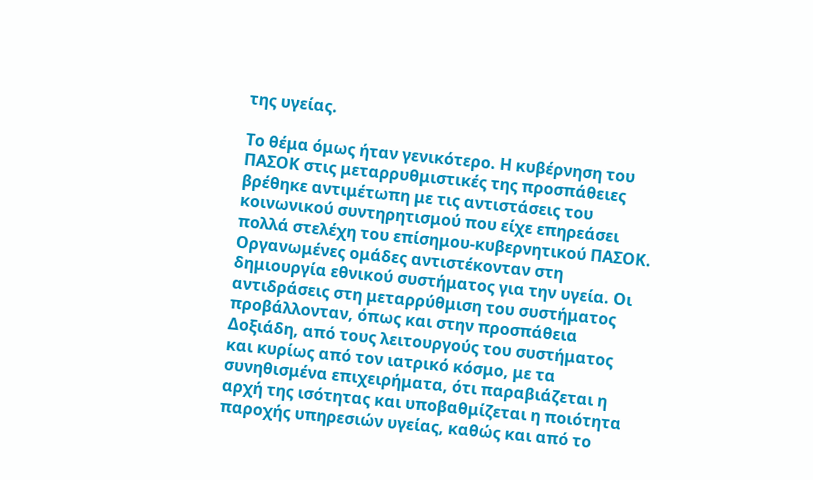της υγείας.

Το θέμα όμως ήταν γενικότερο. Η κυβέρνηση του ΠΑΣΟΚ στις μεταρρυθμιστικές της προσπάθειες βρέθηκε αντιμέτωπη με τις αντιστάσεις του κοινωνικού συντηρητισμού που είχε επηρεάσει πολλά στελέχη του επίσημου-κυβερνητικού ΠΑΣΟΚ. Οργανωμένες ομάδες αντιστέκονταν στη δημιουργία εθνικού συστήματος για την υγεία. Οι αντιδράσεις στη μεταρρύθμιση του συστήματος προβάλλονταν, όπως και στην προσπάθεια Δοξιάδη, από τους λειτουργούς του συστήματος και κυρίως από τον ιατρικό κόσμο, με τα συνηθισμένα επιχειρήματα, ότι παραβιάζεται η αρχή της ισότητας και υποβαθμίζεται η ποιότητα παροχής υπηρεσιών υγείας, καθώς και από το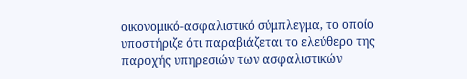οικονομικό-ασφαλιστικό σύμπλεγμα, το οποίο υποστήριζε ότι παραβιάζεται το ελεύθερο της παροχής υπηρεσιών των ασφαλιστικών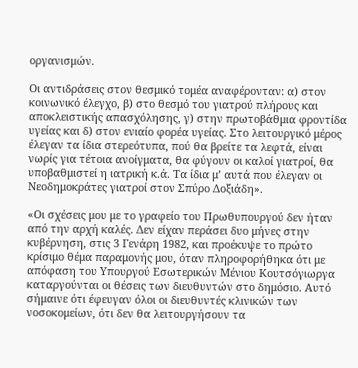οργανισμών.

Οι αντιδράσεις στον θεσμικό τομέα αναφέρονταν: α) στον κοινωνικό έλεγχο, β) στο θεσμό του γιατρού πλήρους και αποκλειστικής απασχόλησης, γ) στην πρωτοβάθμια φροντίδα υγείας και δ) στον ενιαίο φορέα υγείας. Στο λειτουργικό μέρος έλεγαν τα ίδια στερεότυπα, πού θα βρείτε τα λεφτά, είναι νωρίς για τέτοια ανοίγματα, θα φύγουν οι καλοί γιατροί, θα υποβαθμιστεί η ιατρική κ.ά. Τα ίδια μ’ αυτά που έλεγαν οι Νεοδημοκράτες γιατροί στον Σπύρο Δοξιάδη».

«Οι σχέσεις μου με το γραφείο του Πρωθυπουργού δεν ήταν από την αρχή καλές. Δεν είχαν περάσει δυο μήνες στην κυβέρνηση, στις 3 Γενάρη 1982, και προέκυψε το πρώτο κρίσιμο θέμα παραμονής μου, όταν πληροφορήθηκα ότι με απόφαση του Υπουργού Εσωτερικών Μένιου Κουτσόγιωργα καταργούνται οι θέσεις των διευθυντών στο δημόσιο. Αυτό σήμαινε ότι έφευγαν όλοι οι διευθυντές κλινικών των νοσοκομείων, ότι δεν θα λειτουργήσουν τα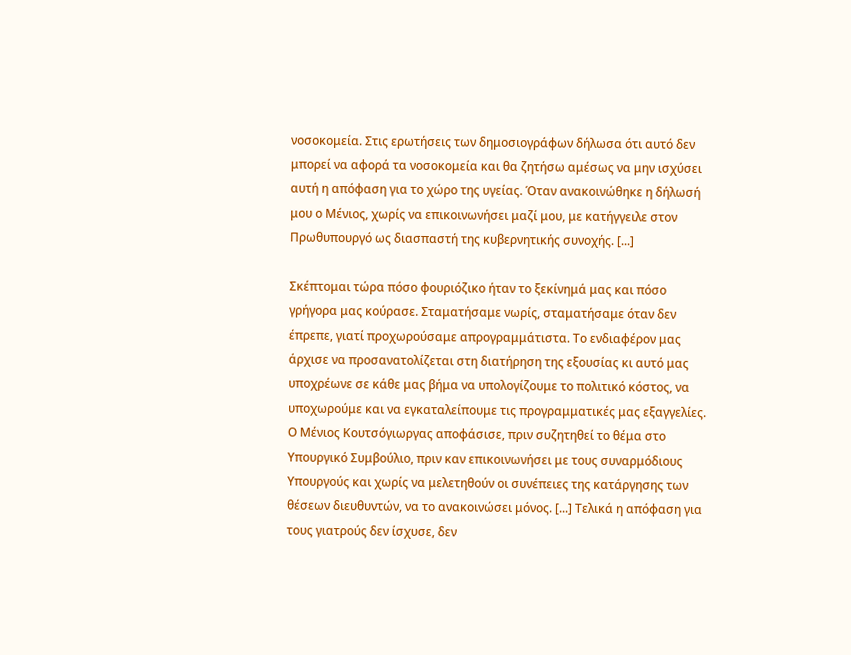νοσοκομεία. Στις ερωτήσεις των δημοσιογράφων δήλωσα ότι αυτό δεν μπορεί να αφορά τα νοσοκομεία και θα ζητήσω αμέσως να μην ισχύσει αυτή η απόφαση για το χώρο της υγείας. Όταν ανακοινώθηκε η δήλωσή μου ο Μένιος, χωρίς να επικοινωνήσει μαζί μου, με κατήγγειλε στον Πρωθυπουργό ως διασπαστή της κυβερνητικής συνοχής. [...]

Σκέπτομαι τώρα πόσο φουριόζικο ήταν το ξεκίνημά μας και πόσο γρήγορα μας κούρασε. Σταματήσαμε νωρίς, σταματήσαμε όταν δεν έπρεπε, γιατί προχωρούσαμε απρογραμμάτιστα. Το ενδιαφέρον μας άρχισε να προσανατολίζεται στη διατήρηση της εξουσίας κι αυτό μας υποχρέωνε σε κάθε μας βήμα να υπολογίζουμε το πολιτικό κόστος, να υποχωρούμε και να εγκαταλείπουμε τις προγραμματικές μας εξαγγελίες. Ο Μένιος Κουτσόγιωργας αποφάσισε, πριν συζητηθεί το θέμα στο Υπουργικό Συμβούλιο, πριν καν επικοινωνήσει με τους συναρμόδιους Υπουργούς και χωρίς να μελετηθούν οι συνέπειες της κατάργησης των θέσεων διευθυντών, να το ανακοινώσει μόνος. [...] Τελικά η απόφαση για τους γιατρούς δεν ίσχυσε, δεν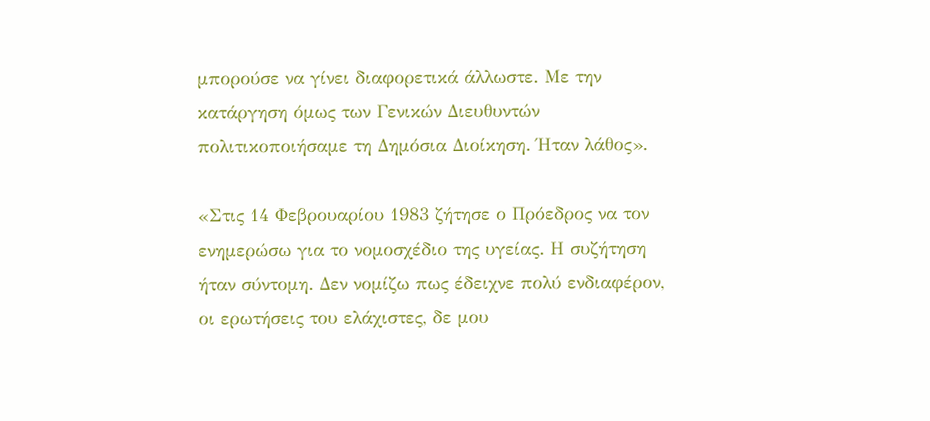μπορούσε να γίνει διαφορετικά άλλωστε. Με την κατάργηση όμως των Γενικών Διευθυντών πολιτικοποιήσαμε τη Δημόσια Διοίκηση. Ήταν λάθος».

«Στις 14 Φεβρουαρίου 1983 ζήτησε ο Πρόεδρος να τον ενημερώσω για το νομοσχέδιο της υγείας. Η συζήτηση ήταν σύντομη. Δεν νομίζω πως έδειχνε πολύ ενδιαφέρον, οι ερωτήσεις του ελάχιστες, δε μου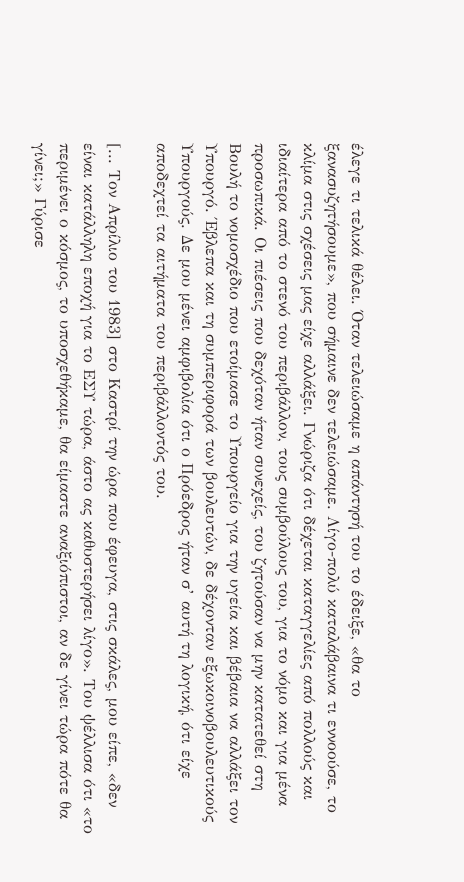έλεγε τι τελικά θέλει. Όταν τελειώσαμε η απάντησή του το έδειξε, «θα το ξανασυζητήσουμε», που σήμαινε δεν τελειώσαμε. Λίγο-πολύ καταλάβαινα τι εννοούσε, το κλίμα στις σχέσεις μας είχε αλλάξει. Γνώριζα ότι δέχεται καταγγελίες από πολλούς και ιδιαίτερα από το στενό του περιβάλλον, τους συμβούλους του, για το νόμο και για μένα προσωπικά. Οι πιέσεις που δεχόταν ήταν συνεχείς, του ζητούσαν να μην κατατεθεί στη Βουλή το νομοσχέδιο που ετοίμασε το Υπουργείο για την υγεία και βέβαια να αλλάξει τον Υπουργό. Έβλεπα και τη συμπεριφορά των βουλευτών, δε δέχονταν εξωκοινοβουλευτικούς Υπουργούς. Δε μου μένει αμφιβολία ότι ο Πρόεδρος ήταν σ’ αυτή τη λογική, ότι είχε αποδεχτεί τα αιτήματα του περιβάλλοντός του.

[... Τον Απρίλιο του 1983] στο Καστρί την ώρα που έφευγα, στις σκάλες, μου είπε, «δεν είναι κατάλληλη εποχή για το ΕΣΥ τώρα, άστο ας καθυστερήσει λίγο». Του ψέλλισα ότι «το περιμένει ο κόσμος, το υποσχεθήκαμε, θα είμαστε αναξιόπιστοι, αν δε γίνει τώρα πότε θα γίνει;» Γύρισε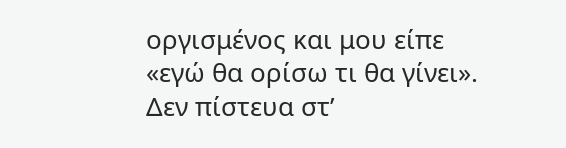οργισμένος και μου είπε «εγώ θα ορίσω τι θα γίνει». Δεν πίστευα στ’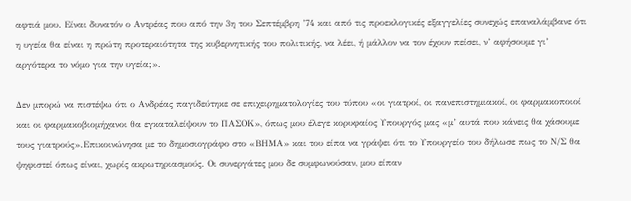αφτιά μου. Είναι δυνατόν ο Αντρέας που από την 3η του Σεπτέμβρη ’74 και από τις προεκλογικές εξαγγελίες συνεχώς επαναλάμβανε ότι η υγεία θα είναι η πρώτη προτεραιότητα της κυβερνητικής του πολιτικής, να λέει, ή μάλλον να τον έχουν πείσει, ν’ αφήσουμε γι’ αργότερα το νόμο για την υγεία;».

Δεν μπορώ να πιστέψω ότι ο Ανδρέας παγιδεύτηκε σε επιχειρηματολογίες του τύπου «οι γιατροί, οι πανεπιστημιακοί, οι φαρμακοποιοί και οι φαρμακοβιομήχανοι θα εγκαταλείψουν το ΠΑΣΟΚ», όπως μου έλεγε κορυφαίος Υπουργός μας «μ’ αυτά που κάνεις θα χάσουμε τους γιατρούς».Επικοινώνησα με το δημοσιογράφο στο «ΒΗΜΑ» και του είπα να γράψει ότι το Υπουργείο του δήλωσε πως το Ν/Σ θα ψηφιστεί όπως είναι, χωρίς ακρωτηριασμούς. Οι συνεργάτες μου δε συμφωνούσαν, μου είπαν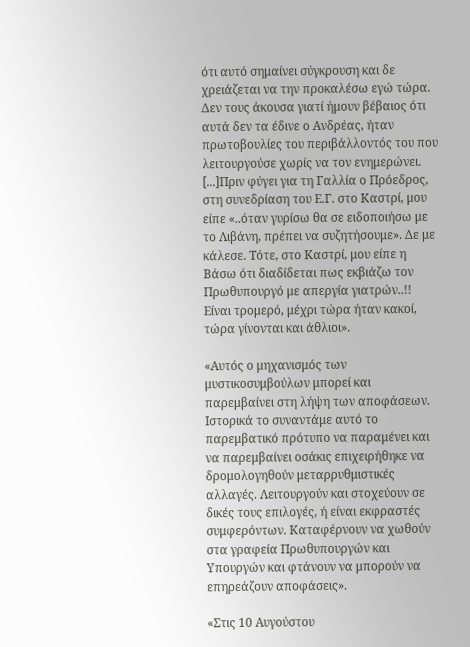ότι αυτό σημαίνει σύγκρουση και δε χρειάζεται να την προκαλέσω εγώ τώρα. Δεν τους άκουσα γιατί ήμουν βέβαιος ότι αυτά δεν τα έδινε ο Ανδρέας, ήταν πρωτοβουλίες του περιβάλλοντός του που λειτουργούσε χωρίς να τον ενημερώνει. [...]Πριν φύγει για τη Γαλλία ο Πρόεδρος, στη συνεδρίαση του Ε.Γ. στο Καστρί, μου είπε «..όταν γυρίσω θα σε ειδοποιήσω με το Λιβάνη, πρέπει να συζητήσουμε». Δε με κάλεσε. Τότε, στο Καστρί, μου είπε η Βάσω ότι διαδίδεται πως εκβιάζω τον Πρωθυπουργό με απεργία γιατρών..!! Είναι τρομερό, μέχρι τώρα ήταν κακοί, τώρα γίνονται και άθλιοι».

«Αυτός ο μηχανισμός των μυστικοσυμβούλων μπορεί και παρεμβαίνει στη λήψη των αποφάσεων. Ιστορικά το συναντάμε αυτό το παρεμβατικό πρότυπο να παραμένει και να παρεμβαίνει οσάκις επιχειρήθηκε να δρομολογηθούν μεταρρυθμιστικές αλλαγές. Λειτουργούν και στοχεύουν σε δικές τους επιλογές, ή είναι εκφραστές συμφερόντων. Καταφέρνουν να χωθούν στα γραφεία Πρωθυπουργών και Υπουργών και φτάνουν να μπορούν να επηρεάζουν αποφάσεις».

«Στις 10 Αυγούστου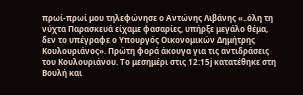πρωί-πρωί μου τηλεφώνησε ο Αντώνης Λιβάνης «..όλη τη νύχτα Παρασκευά είχαμε φασαρίες, υπήρξε μεγάλο θέμα, δεν το υπέγραφε ο Υπουργός Οικονομικών Δημήτρης Κουλουριάνος». Πρώτη φορά άκουγα για τις αντιδράσεις του Κουλουριάνου. Το μεσημέρι στις 12:15ϳ κατατέθηκε στη Βουλή και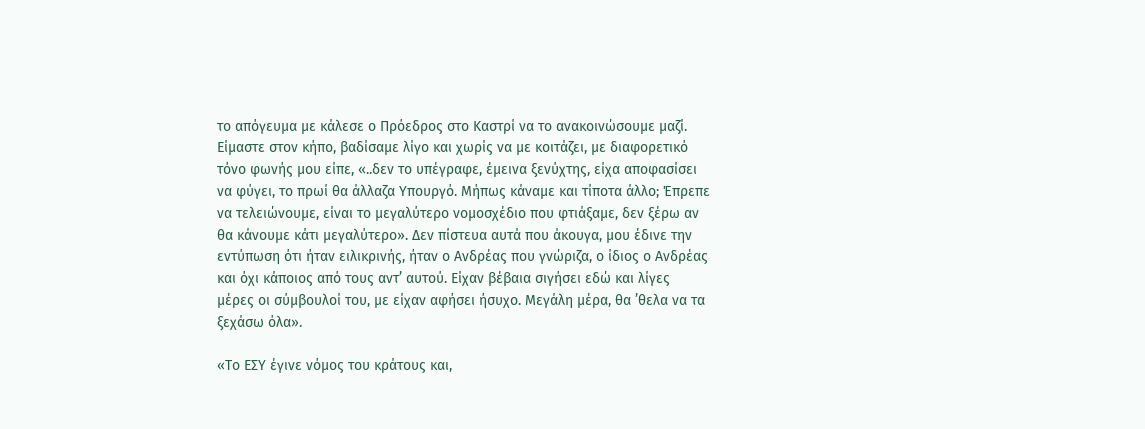το απόγευμα με κάλεσε ο Πρόεδρος στο Καστρί να το ανακοινώσουμε μαζί. Είμαστε στον κήπο, βαδίσαμε λίγο και χωρίς να με κοιτάζει, με διαφορετικό τόνο φωνής μου είπε, «..δεν το υπέγραφε, έμεινα ξενύχτης, είχα αποφασίσει να φύγει, το πρωί θα άλλαζα Υπουργό. Μήπως κάναμε και τίποτα άλλο; Έπρεπε να τελειώνουμε, είναι το μεγαλύτερο νομοσχέδιο που φτιάξαμε, δεν ξέρω αν θα κάνουμε κάτι μεγαλύτερο». Δεν πίστευα αυτά που άκουγα, μου έδινε την εντύπωση ότι ήταν ειλικρινής, ήταν ο Ανδρέας που γνώριζα, ο ίδιος ο Ανδρέας και όχι κάποιος από τους αντ’ αυτού. Είχαν βέβαια σιγήσει εδώ και λίγες μέρες οι σύμβουλοί του, με είχαν αφήσει ήσυχο. Μεγάλη μέρα, θα ’θελα να τα ξεχάσω όλα».

«Το ΕΣΥ έγινε νόμος του κράτους και,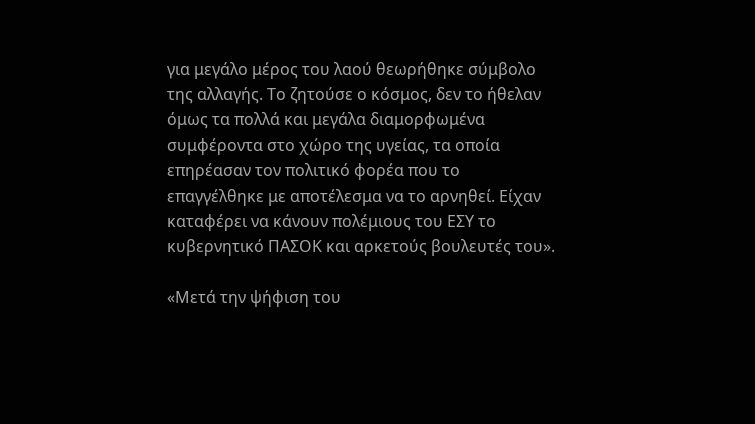για μεγάλο μέρος του λαού θεωρήθηκε σύμβολο της αλλαγής. Το ζητούσε ο κόσμος, δεν το ήθελαν όμως τα πολλά και μεγάλα διαμορφωμένα συμφέροντα στο χώρο της υγείας, τα οποία επηρέασαν τον πολιτικό φορέα που το επαγγέλθηκε με αποτέλεσμα να το αρνηθεί. Είχαν καταφέρει να κάνουν πολέμιους του ΕΣΥ το κυβερνητικό ΠΑΣΟΚ και αρκετούς βουλευτές του».

«Μετά την ψήφιση του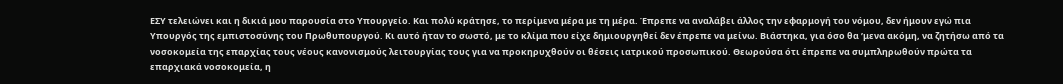ΕΣΥ τελειώνει και η δικιά μου παρουσία στο Υπουργείο. Και πολύ κράτησε, το περίμενα μέρα με τη μέρα. Έπρεπε να αναλάβει άλλος την εφαρμογή του νόμου, δεν ήμουν εγώ πια Υπουργός της εμπιστοσύνης του Πρωθυπουργού. Κι αυτό ήταν το σωστό, με το κλίμα που είχε δημιουργηθεί δεν έπρεπε να μείνω. Βιάστηκα, για όσο θα ’μενα ακόμη, να ζητήσω από τα νοσοκομεία της επαρχίας τους νέους κανονισμούς λειτουργίας τους για να προκηρυχθούν οι θέσεις ιατρικού προσωπικού. Θεωρούσα ότι έπρεπε να συμπληρωθούν πρώτα τα επαρχιακά νοσοκομεία, η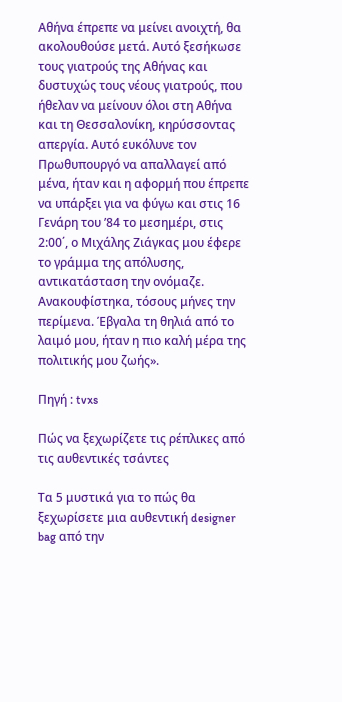Αθήνα έπρεπε να μείνει ανοιχτή, θα ακολουθούσε μετά. Αυτό ξεσήκωσε τους γιατρούς της Αθήνας και δυστυχώς τους νέους γιατρούς, που ήθελαν να μείνουν όλοι στη Αθήνα και τη Θεσσαλονίκη, κηρύσσοντας απεργία. Αυτό ευκόλυνε τον Πρωθυπουργό να απαλλαγεί από μένα, ήταν και η αφορμή που έπρεπε να υπάρξει για να φύγω και στις 16 Γενάρη του ’84 το μεσημέρι, στις 2:00΄, ο Μιχάλης Ζιάγκας μου έφερε το γράμμα της απόλυσης, αντικατάσταση την ονόμαζε. Ανακουφίστηκα, τόσους μήνες την περίμενα. Έβγαλα τη θηλιά από το λαιμό μου, ήταν η πιο καλή μέρα της πολιτικής μου ζωής».

Πηγή : tvxs

Πώς να ξεχωρίζετε τις ρέπλικες από τις αυθεντικές τσάντες

Τα 5 μυστικά για το πώς θα ξεχωρίσετε μια αυθεντική designer bag από την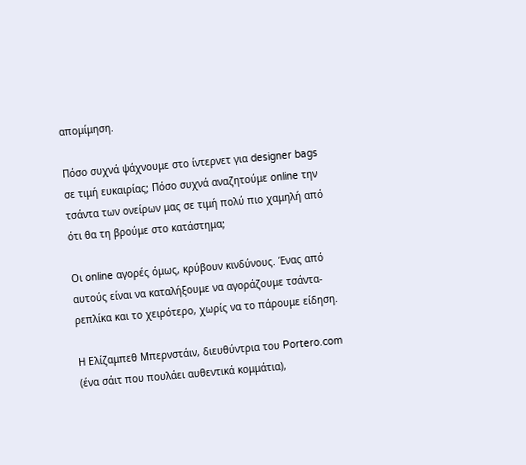απομίμηση.

Πόσο συχνά ψάχνουμε στο ίντερνετ για designer bags σε τιμή ευκαιρίας; Πόσο συχνά αναζητούμε online την τσάντα των ονείρων μας σε τιμή πολύ πιο χαμηλή από ότι θα τη βρούμε στο κατάστημα;

Οι online αγορές όμως, κρύβουν κινδύνους. Ένας από αυτούς είναι να καταλήξουμε να αγοράζουμε τσάντα-ρεπλίκα και το χειρότερο, χωρίς να το πάρουμε είδηση.

Η Ελίζαμπεθ Μπερνστάιν, διευθύντρια του Portero.com (ένα σάιτ που πουλάει αυθεντικά κομμάτια),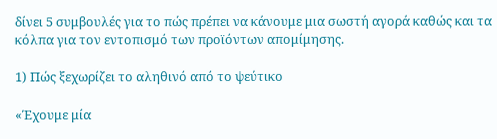δίνει 5 συμβουλές για το πώς πρέπει να κάνουμε μια σωστή αγορά καθώς και τα κόλπα για τον εντοπισμό των προϊόντων απομίμησης.

1) Πώς ξεχωρίζει το αληθινό από το ψεύτικο

«Έχουμε μία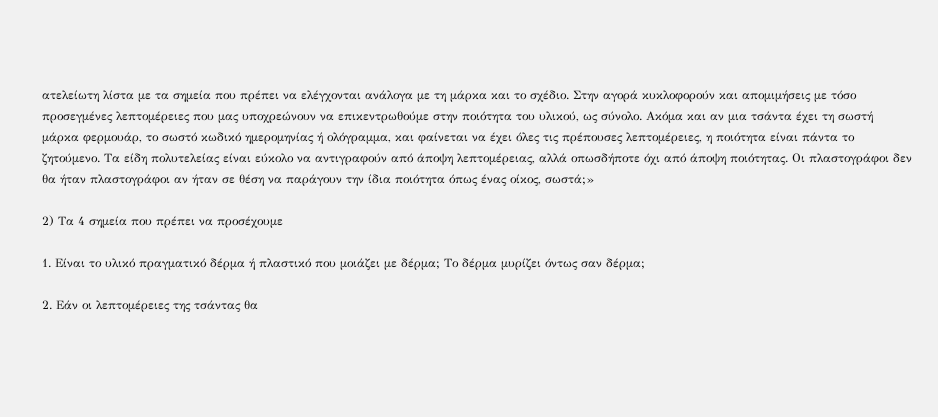ατελείωτη λίστα με τα σημεία που πρέπει να ελέγχονται ανάλογα με τη μάρκα και το σχέδιο. Στην αγορά κυκλοφορούν και απομιμήσεις με τόσο προσεγμένες λεπτομέρειες που μας υποχρεώνουν να επικεντρωθούμε στην ποιότητα του υλικού, ως σύνολο. Ακόμα και αν μια τσάντα έχει τη σωστή μάρκα φερμουάρ, το σωστό κωδικό ημερομηνίας ή ολόγραμμα, και φαίνεται να έχει όλες τις πρέπουσες λεπτομέρειες, η ποιότητα είναι πάντα το ζητούμενο. Τα είδη πολυτελείας είναι εύκολο να αντιγραφούν από άποψη λεπτομέρειας, αλλά οπωσδήποτε όχι από άποψη ποιότητας. Οι πλαστογράφοι δεν θα ήταν πλαστογράφοι αν ήταν σε θέση να παράγουν την ίδια ποιότητα όπως ένας οίκος, σωστά;»

2) Τα 4 σημεία που πρέπει να προσέχουμε

1. Είναι το υλικό πραγματικό δέρμα ή πλαστικό που μοιάζει με δέρμα; Το δέρμα μυρίζει όντως σαν δέρμα;

2. Εάν οι λεπτομέρειες της τσάντας θα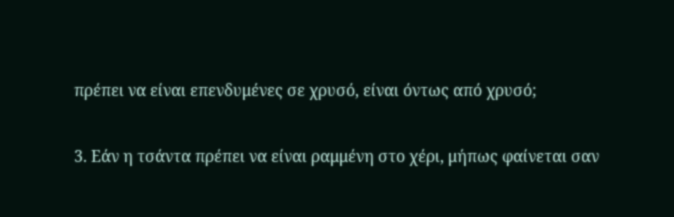πρέπει να είναι επενδυμένες σε χρυσό, είναι όντως από χρυσό;

3. Εάν η τσάντα πρέπει να είναι ραμμένη στο χέρι, μήπως φαίνεται σαν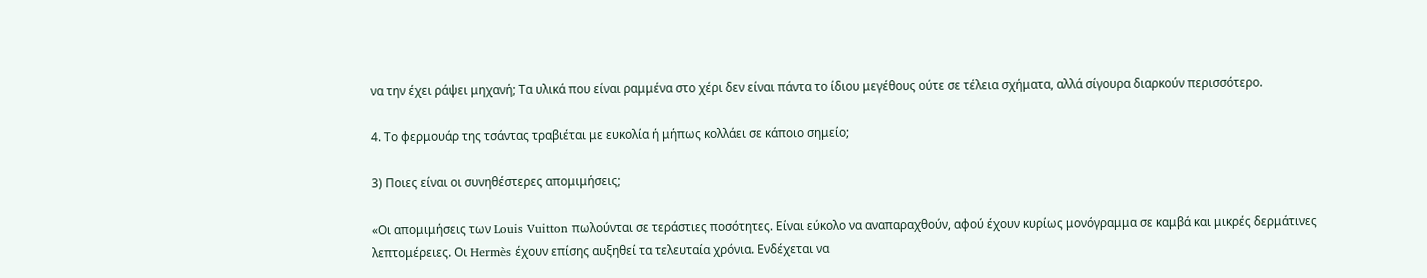να την έχει ράψει μηχανή; Τα υλικά που είναι ραμμένα στο χέρι δεν είναι πάντα το ίδιου μεγέθους ούτε σε τέλεια σχήματα, αλλά σίγουρα διαρκούν περισσότερο.

4. Το φερμουάρ της τσάντας τραβιέται με ευκολία ή μήπως κολλάει σε κάποιο σημείο;

3) Ποιες είναι οι συνηθέστερες απομιμήσεις;

«Οι απομιμήσεις των Louis Vuitton πωλούνται σε τεράστιες ποσότητες. Είναι εύκολο να αναπαραχθούν, αφού έχουν κυρίως μονόγραμμα σε καμβά και μικρές δερμάτινες λεπτομέρειες. Οι Hermès έχουν επίσης αυξηθεί τα τελευταία χρόνια. Ενδέχεται να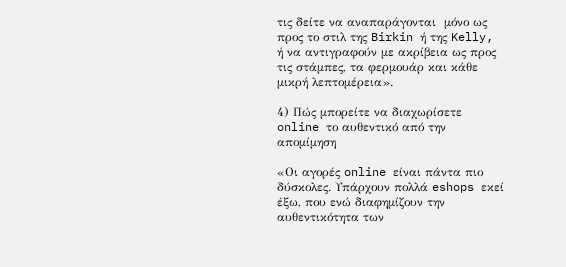τις δείτε να αναπαράγονται  μόνο ως προς το στιλ της Birkin ή της Kelly, ή να αντιγραφούν με ακρίβεια ως προς τις στάμπες, τα φερμουάρ και κάθε μικρή λεπτομέρεια».

4) Πώς μπορείτε να διαχωρίσετε online το αυθεντικό από την απομίμηση

«Οι αγορές online είναι πάντα πιο δύσκολες. Υπάρχουν πολλά eshops εκεί έξω, που ενώ διαφημίζουν την αυθεντικότητα των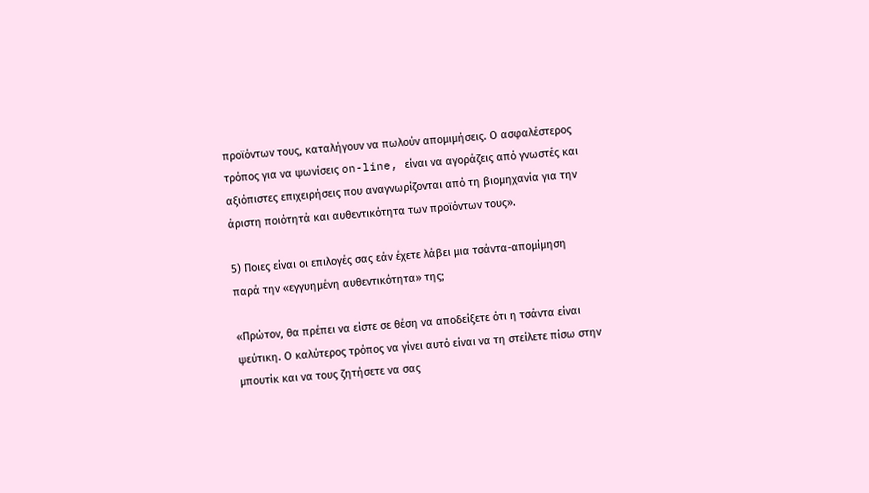προϊόντων τους, καταλήγουν να πωλούν απομιμήσεις. Ο ασφαλέστερος τρόπος για να ψωνίσεις on-line, είναι να αγοράζεις από γνωστές και αξιόπιστες επιχειρήσεις που αναγνωρίζονται από τη βιομηχανία για την άριστη ποιότητά και αυθεντικότητα των προϊόντων τους».

5) Ποιες είναι οι επιλογές σας εάν έχετε λάβει μια τσάντα-απομίμηση παρά την «εγγυημένη αυθεντικότητα» της;

«Πρώτον, θα πρέπει να είστε σε θέση να αποδείξετε ότι η τσάντα είναι ψεύτικη. Ο καλύτερος τρόπος να γίνει αυτό είναι να τη στείλετε πίσω στην μπουτίκ και να τους ζητήσετε να σας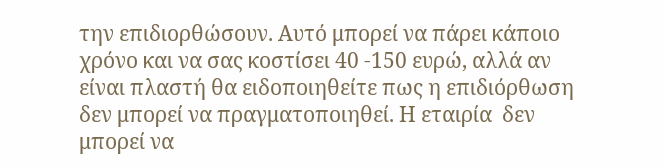την επιδιορθώσουν. Αυτό μπορεί να πάρει κάποιο χρόνο και να σας κοστίσει 40 -150 ευρώ, αλλά αν είναι πλαστή θα ειδοποιηθείτε πως η επιδιόρθωση δεν μπορεί να πραγματοποιηθεί. Η εταιρία  δεν μπορεί να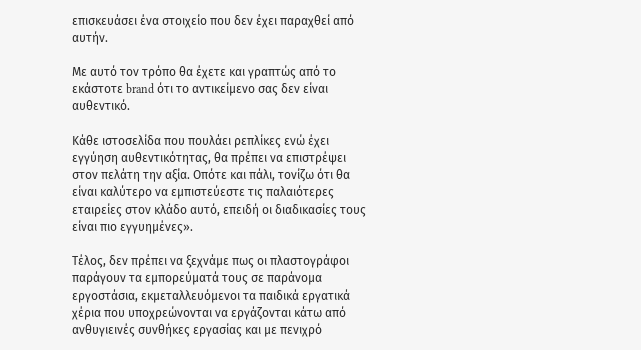επισκευάσει ένα στοιχείο που δεν έχει παραχθεί από αυτήν.

Με αυτό τον τρόπο θα έχετε και γραπτώς από το εκάστοτε brand ότι το αντικείμενο σας δεν είναι αυθεντικό.

Κάθε ιστοσελίδα που πουλάει ρεπλίκες ενώ έχει εγγύηση αυθεντικότητας, θα πρέπει να επιστρέψει στον πελάτη την αξία. Οπότε και πάλι, τονίζω ότι θα είναι καλύτερο να εμπιστεύεστε τις παλαιότερες εταιρείες στον κλάδο αυτό, επειδή οι διαδικασίες τους είναι πιο εγγυημένες».

Τέλος, δεν πρέπει να ξεχνάμε πως οι πλαστογράφοι παράγουν τα εμπορεύματά τους σε παράνομα εργοστάσια, εκμεταλλευόμενοι τα παιδικά εργατικά χέρια που υποχρεώνονται να εργάζονται κάτω από ανθυγιεινές συνθήκες εργασίας και με πενιχρό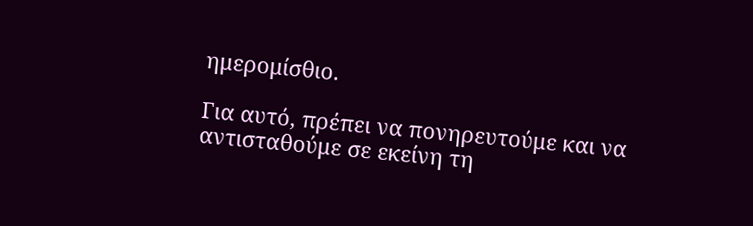ημερομίσθιο.

Για αυτό, πρέπει να πονηρευτούμε και να αντισταθούμε σε εκείνη τη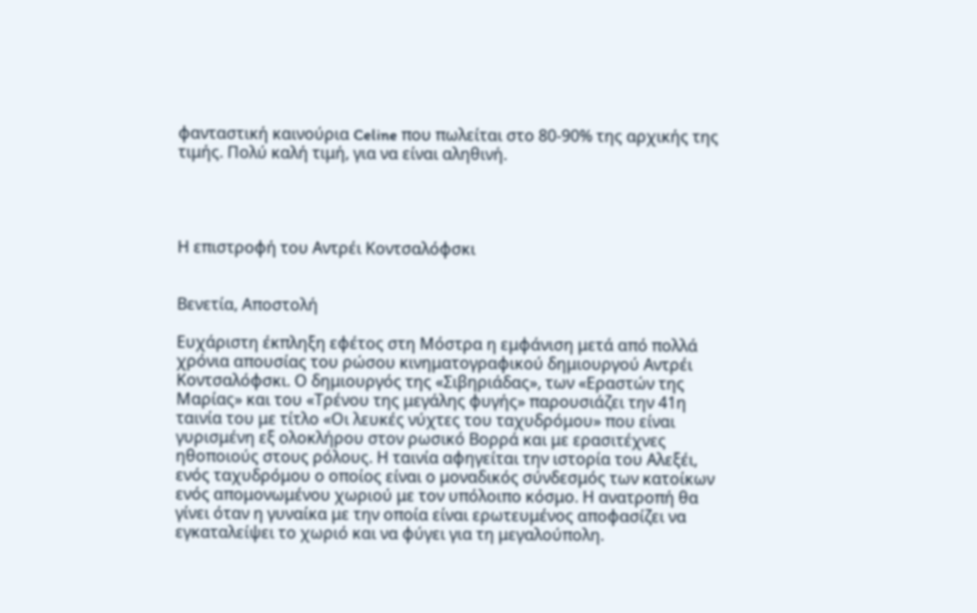φανταστική καινούρια Celine που πωλείται στο 80-90% της αρχικής της τιμής. Πολύ καλή τιμή, για να είναι αληθινή.




Η επιστροφή του Αντρέι Κοντσαλόφσκι


Βενετία, Αποστολή

Ευχάριστη έκπληξη εφέτος στη Μόστρα η εμφάνιση μετά από πολλά χρόνια απουσίας του ρώσου κινηματογραφικού δημιουργού Αντρέι Κοντσαλόφσκι. Ο δημιουργός της «Σιβηριάδας», των «Εραστών της Μαρίας» και του «Τρένου της μεγάλης φυγής» παρουσιάζει την 41η ταινία του με τίτλο «Οι λευκές νύχτες του ταχυδρόμου» που είναι γυρισμένη εξ ολοκλήρου στον ρωσικό Βορρά και με ερασιτέχνες ηθοποιούς στους ρόλους. Η ταινία αφηγείται την ιστορία του Αλεξέι, ενός ταχυδρόμου ο οποίος είναι ο μοναδικός σύνδεσμός των κατοίκων ενός απομονωμένου χωριού με τον υπόλοιπο κόσμο. Η ανατροπή θα γίνει όταν η γυναίκα με την οποία είναι ερωτευμένος αποφασίζει να εγκαταλείψει το χωριό και να φύγει για τη μεγαλούπολη.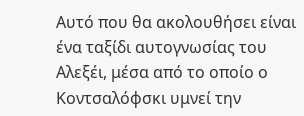Αυτό που θα ακολουθήσει είναι ένα ταξίδι αυτογνωσίας του Αλεξέι, μέσα από το οποίο ο Κοντσαλόφσκι υμνεί την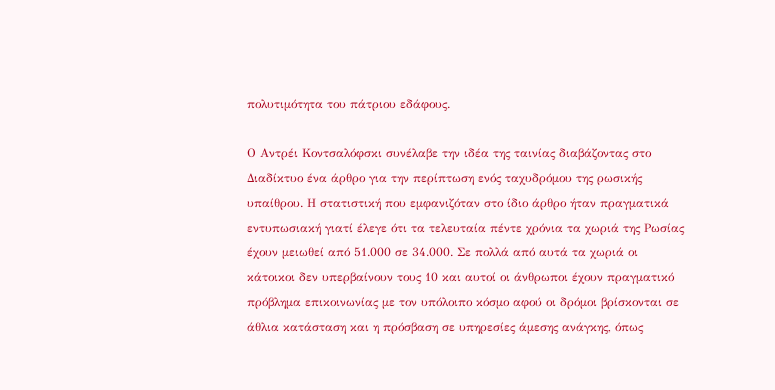πολυτιμότητα του πάτριου εδάφους.

Ο Αντρέι Κοντσαλόφσκι συνέλαβε την ιδέα της ταινίας διαβάζοντας στο Διαδίκτυο ένα άρθρο για την περίπτωση ενός ταχυδρόμου της ρωσικής υπαίθρου. Η στατιστική που εμφανιζόταν στο ίδιο άρθρο ήταν πραγματικά εντυπωσιακή γιατί έλεγε ότι τα τελευταία πέντε χρόνια τα χωριά της Ρωσίας έχουν μειωθεί από 51.000 σε 34.000. Σε πολλά από αυτά τα χωριά οι κάτοικοι δεν υπερβαίνουν τους 10 και αυτοί οι άνθρωποι έχουν πραγματικό πρόβλημα επικοινωνίας με τον υπόλοιπο κόσμο αφού οι δρόμοι βρίσκονται σε άθλια κατάσταση και η πρόσβαση σε υπηρεσίες άμεσης ανάγκης, όπως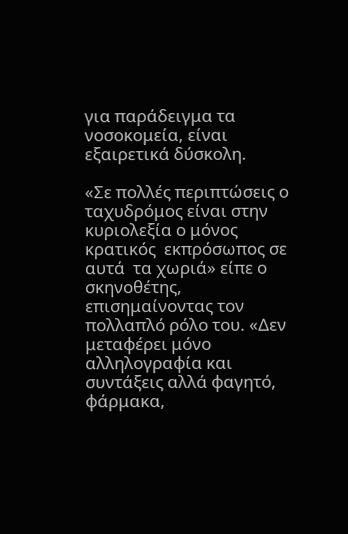για παράδειγμα τα νοσοκομεία, είναι εξαιρετικά δύσκολη.

«Σε πολλές περιπτώσεις ο ταχυδρόμος είναι στην κυριολεξία ο μόνος κρατικός  εκπρόσωπος σε αυτά  τα χωριά» είπε ο σκηνοθέτης, επισημαίνοντας τον πολλαπλό ρόλο του. «Δεν μεταφέρει μόνο αλληλογραφία και συντάξεις αλλά φαγητό, φάρμακα,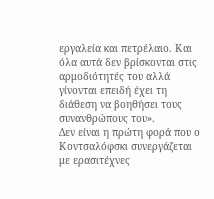εργαλεία και πετρέλαιο. Και όλα αυτά δεν βρίσκονται στις αρμοδιότητές του αλλά γίνονται επειδή έχει τη διάθεση να βοηθήσει τους συνανθρώπους του».
Δεν είναι η πρώτη φορά που ο Κοντσαλόφσκι συνεργάζεται με ερασιτέχνες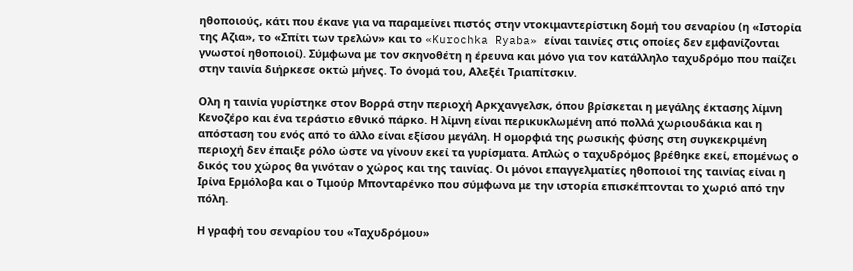ηθοποιούς, κάτι που έκανε για να παραμείνει πιστός στην ντοκιμαντερίστικη δομή του σεναρίου (η «Ιστορία της Αζια», το «Σπίτι των τρελών» και το «Kurochka Ryaba» είναι ταινίες στις οποίες δεν εμφανίζονται γνωστοί ηθοποιοί). Σύμφωνα με τον σκηνοθέτη η έρευνα και μόνο για τον κατάλληλο ταχυδρόμο που παίζει στην ταινία διήρκεσε οκτώ μήνες. Το όνομά του, Αλεξέι Τριαπίτσκιν.

Ολη η ταινία γυρίστηκε στον Βορρά στην περιοχή Αρκχανγελσκ, όπου βρίσκεται η μεγάλης έκτασης λίμνη Κενοζέρο και ένα τεράστιο εθνικό πάρκο. Η λίμνη είναι περικυκλωμένη από πολλά χωριουδάκια και η απόσταση του ενός από το άλλο είναι εξίσου μεγάλη. Η ομορφιά της ρωσικής φύσης στη συγκεκριμένη περιοχή δεν έπαιξε ρόλο ώστε να γίνουν εκεί τα γυρίσματα. Απλώς ο ταχυδρόμος βρέθηκε εκεί, επομένως ο δικός του χώρος θα γινόταν ο χώρος και της ταινίας. Οι μόνοι επαγγελματίες ηθοποιοί της ταινίας είναι η Ιρίνα Ερμόλοβα και ο Τιμούρ Μπονταρένκο που σύμφωνα με την ιστορία επισκέπτονται το χωριό από την πόλη.

Η γραφή του σεναρίου του «Ταχυδρόμου»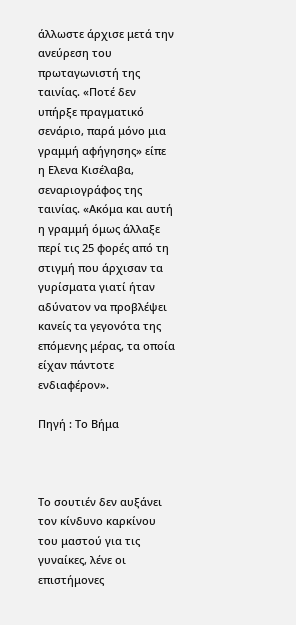άλλωστε άρχισε μετά την ανεύρεση του πρωταγωνιστή της ταινίας. «Ποτέ δεν υπήρξε πραγματικό σενάριο, παρά μόνο μια γραμμή αφήγησης» είπε η Ελενα Κισέλαβα, σεναριογράφος της ταινίας. «Ακόμα και αυτή η γραμμή όμως άλλαξε περί τις 25 φορές από τη στιγμή που άρχισαν τα γυρίσματα γιατί ήταν αδύνατον να προβλέψει κανείς τα γεγονότα της επόμενης μέρας, τα οποία είχαν πάντοτε ενδιαφέρον».

Πηγή : Το Βήμα



Το σουτιέν δεν αυξάνει τον κίνδυνο καρκίνου του μαστού για τις γυναίκες, λένε οι επιστήμονες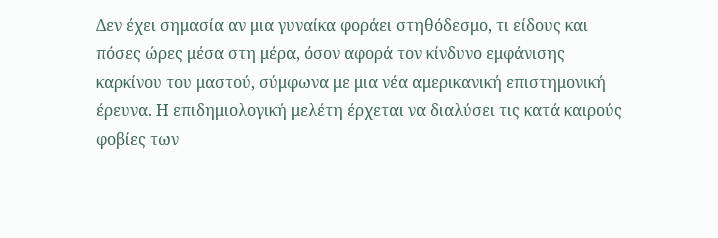Δεν έχει σημασία αν μια γυναίκα φοράει στηθόδεσμο, τι είδους και πόσες ώρες μέσα στη μέρα, όσον αφορά τον κίνδυνο εμφάνισης καρκίνου του μαστού, σύμφωνα με μια νέα αμερικανική επιστημονική έρευνα. Η επιδημιολογική μελέτη έρχεται να διαλύσει τις κατά καιρούς φοβίες των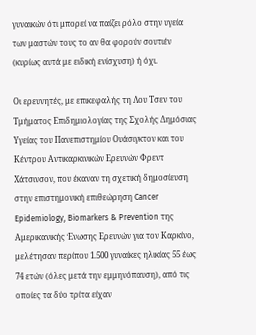γυναικών ότι μπορεί να παίζει ρόλο στην υγεία των μαστών τους το αν θα φορούν σουτιέν (κυρίως αυτά με ειδική ενίσχυση) ή όχι.

Οι ερευνητές, με επικεφαλής τη Λου Τσεν του Τμήματος Επιδημιολογίας της Σχολής Δημόσιας Υγείας του Πανεπιστημίου Ουάσιγκτον και του Κέντρου Αντικαρκινικών Ερευνών Φρεντ Χάτσινσον, που έκαναν τη σχετική δημοσίευση στην επιστημονική επιθεώρηση Cancer Epidemiology, Biomarkers & Prevention της Αμερικανικής Ένωσης Ερευνών για τον Καρκίνο, μελέτησαν περίπου 1.500 γυναίκες ηλικίας 55 έως 74 ετών (όλες μετά την εμμηνόπαυση), από τις οποίες τα δύο τρίτα είχαν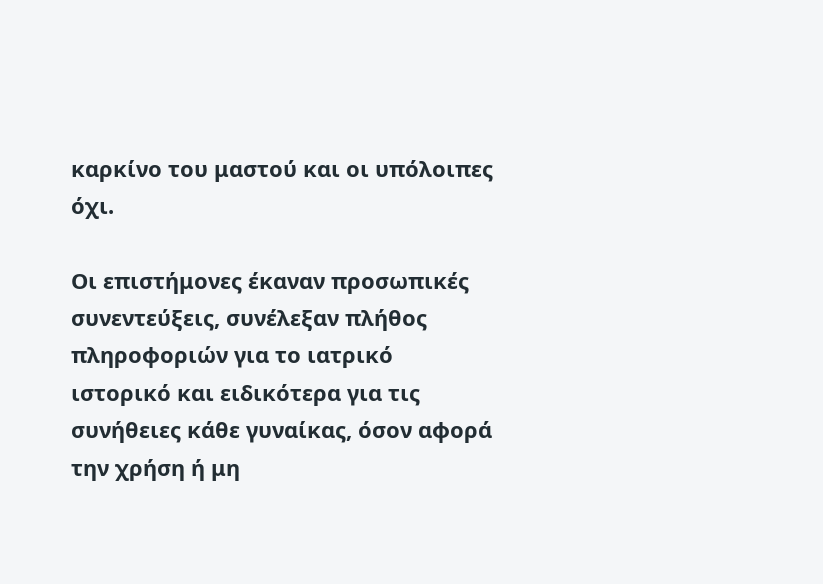καρκίνο του μαστού και οι υπόλοιπες όχι.

Οι επιστήμονες έκαναν προσωπικές συνεντεύξεις, συνέλεξαν πλήθος πληροφοριών για το ιατρικό ιστορικό και ειδικότερα για τις συνήθειες κάθε γυναίκας, όσον αφορά την χρήση ή μη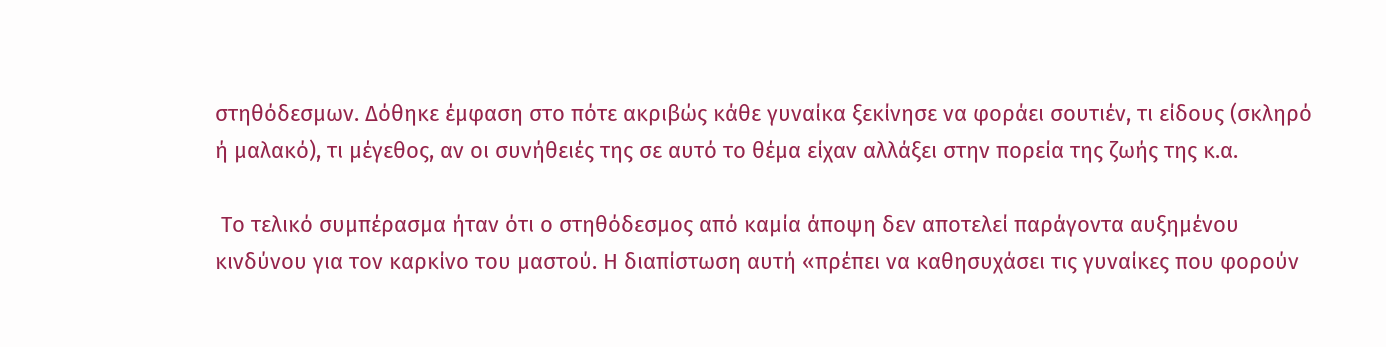στηθόδεσμων. Δόθηκε έμφαση στο πότε ακριβώς κάθε γυναίκα ξεκίνησε να φοράει σουτιέν, τι είδους (σκληρό ή μαλακό), τι μέγεθος, αν οι συνήθειές της σε αυτό το θέμα είχαν αλλάξει στην πορεία της ζωής της κ.α.

 Το τελικό συμπέρασμα ήταν ότι ο στηθόδεσμος από καμία άποψη δεν αποτελεί παράγοντα αυξημένου κινδύνου για τον καρκίνο του μαστού. Η διαπίστωση αυτή «πρέπει να καθησυχάσει τις γυναίκες που φορούν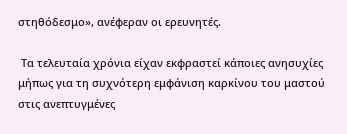στηθόδεσμο», ανέφεραν οι ερευνητές.

 Τα τελευταία χρόνια είχαν εκφραστεί κάποιες ανησυχίες μήπως για τη συχνότερη εμφάνιση καρκίνου του μαστού στις ανεπτυγμένες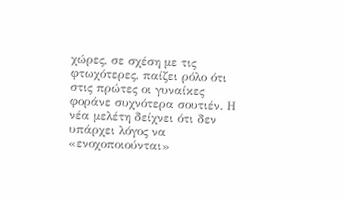χώρες, σε σχέση με τις φτωχότερες, παίζει ρόλο ότι στις πρώτες οι γυναίκες φοράνε συχνότερα σουτιέν. Η νέα μελέτη δείχνει ότι δεν υπάρχει λόγος να «ενοχοποιούνται»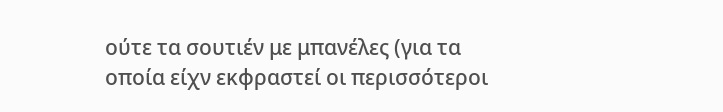ούτε τα σουτιέν με μπανέλες (για τα οποία είχν εκφραστεί οι περισσότεροι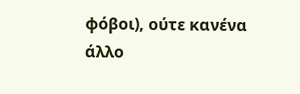φόβοι), ούτε κανένα άλλο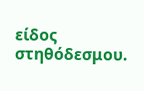είδος στηθόδεσμου.